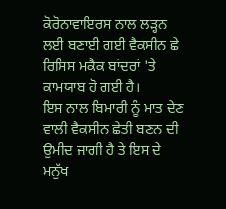ਕੋਰੋਨਾਵਾਇਰਸ ਨਾਲ ਲੜ੍ਹਨ ਲਈ ਬਣਾਈ ਗਈ ਵੈਕਸੀਨ ਛੇ ਰਿਸਿਸ ਮਕੈਕ ਬਾਂਦਰਾਂ 'ਤੇ ਕਾਮਯਾਬ ਹੋ ਗਈ ਹੈ।
ਇਸ ਨਾਲ ਬਿਮਾਰੀ ਨੂੰ ਮਾਤ ਦੇਣ ਵਾਲੀ ਵੈਕਸੀਨ ਛੇਤੀ ਬਣਨ ਦੀ ਉਮੀਦ ਜਾਗੀ ਹੈ ਤੇ ਇਸ ਦੇ ਮਨੁੱਖ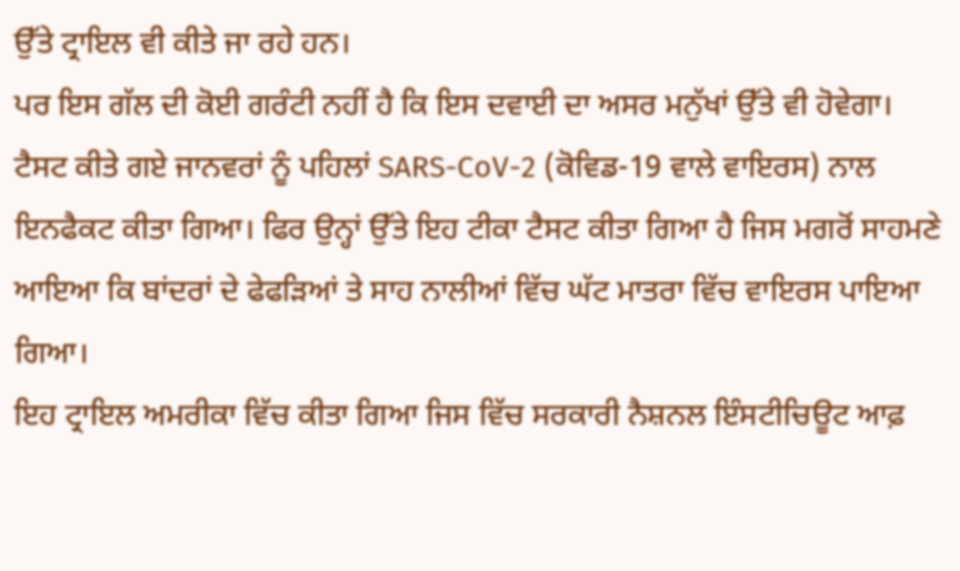ਉੱਤੇ ਟ੍ਰਾਇਲ ਵੀ ਕੀਤੇ ਜਾ ਰਹੇ ਹਨ।
ਪਰ ਇਸ ਗੱਲ ਦੀ ਕੋਈ ਗਰੰਟੀ ਨਹੀਂ ਹੈ ਕਿ ਇਸ ਦਵਾਈ ਦਾ ਅਸਰ ਮਨੁੱਖਾਂ ਉੱਤੇ ਵੀ ਹੋਵੇਗਾ।
ਟੈਸਟ ਕੀਤੇ ਗਏ ਜਾਨਵਰਾਂ ਨੂੰ ਪਹਿਲਾਂ SARS-CoV-2 (ਕੋਵਿਡ-19 ਵਾਲੇ ਵਾਇਰਸ) ਨਾਲ ਇਨਫੈਕਟ ਕੀਤਾ ਗਿਆ। ਫਿਰ ਉਨ੍ਹਾਂ ਉੱਤੇ ਇਹ ਟੀਕਾ ਟੈਸਟ ਕੀਤਾ ਗਿਆ ਹੈ ਜਿਸ ਮਗਰੋਂ ਸਾਹਮਣੇ ਆਇਆ ਕਿ ਬਾਂਦਰਾਂ ਦੇ ਫੇਫੜਿਆਂ ਤੇ ਸਾਹ ਨਾਲੀਆਂ ਵਿੱਚ ਘੱਟ ਮਾਤਰਾ ਵਿੱਚ ਵਾਇਰਸ ਪਾਇਆ ਗਿਆ।
ਇਹ ਟ੍ਰਾਇਲ ਅਮਰੀਕਾ ਵਿੱਚ ਕੀਤਾ ਗਿਆ ਜਿਸ ਵਿੱਚ ਸਰਕਾਰੀ ਨੈਸ਼ਨਲ ਇੰਸਟੀਚਿਊਟ ਆਫ਼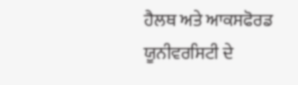ਹੈਲਥ ਅਤੇ ਆਕਸਫੋਰਡ ਯੂਨੀਵਰਸਿਟੀ ਦੇ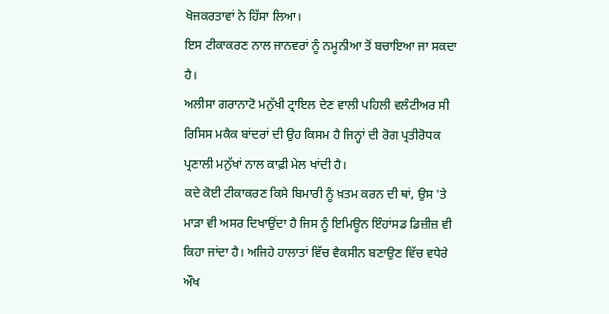ਖੋਜਕਰਤਾਵਾਂ ਨੇ ਹਿੱਸਾ ਲਿਆ।
ਇਸ ਟੀਕਾਕਰਣ ਨਾਲ ਜਾਨਵਰਾਂ ਨੂੰ ਨਮੂਨੀਆ ਤੋਂ ਬਚਾਇਆ ਜਾ ਸਕਦਾ ਹੈ।
ਅਲੀਸਾ ਗਰਾਨਾਟੋ ਮਨੁੱਖੀ ਟ੍ਰਾਇਲ ਦੇਣ ਵਾਲੀ ਪਹਿਲੀ ਵਲੰਟੀਅਰ ਸੀ
ਰਿਸਿਸ ਮਕੈਕ ਬਾਂਦਰਾਂ ਦੀ ਉਹ ਕਿਸਮ ਹੈ ਜਿਨ੍ਹਾਂ ਦੀ ਰੋਗ ਪ੍ਰਤੀਰੋਧਕ ਪ੍ਰਣਾਲੀ ਮਨੁੱਖਾਂ ਨਾਲ ਕਾਫ਼ੀ ਮੇਲ ਖਾਂਦੀ ਹੈ।
ਕਦੇ ਕੋਈ ਟੀਕਾਕਰਣ ਕਿਸੇ ਬਿਮਾਰੀ ਨੂੰ ਖ਼ਤਮ ਕਰਨ ਦੀ ਥਾਂ, ਉਸ 'ਤੇ ਮਾੜਾ ਵੀ ਅਸਰ ਦਿਖਾਉਂਦਾ ਹੈ ਜਿਸ ਨੂੰ ਇਮਿਊਨ ਇੰਹਾਂਸਡ ਡਿਜ਼ੀਜ਼ ਵੀ ਕਿਹਾ ਜਾਂਦਾ ਹੈ। ਅਜਿਹੇ ਹਾਲਾਤਾਂ ਵਿੱਚ ਵੈਕਸੀਨ ਬਣਾਉਣ ਵਿੱਚ ਵਧੇਰੇ ਔਖ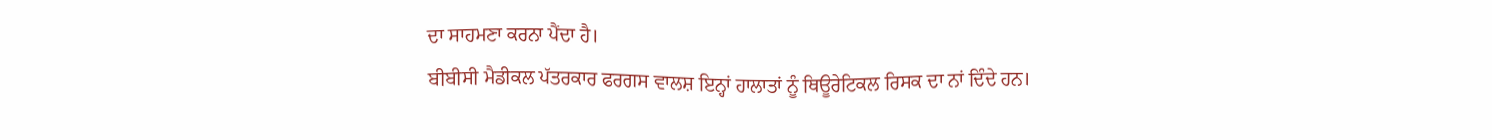ਦਾ ਸਾਹਮਣਾ ਕਰਨਾ ਪੈਂਦਾ ਹੈ।
ਬੀਬੀਸੀ ਮੈਡੀਕਲ ਪੱਤਰਕਾਰ ਫਰਗਸ ਵਾਲਸ਼ ਇਨ੍ਹਾਂ ਹਾਲਾਤਾਂ ਨੂੰ ਥਿਊਰੇਟਿਕਲ ਰਿਸਕ ਦਾ ਨਾਂ ਦਿੰਦੇ ਹਨ।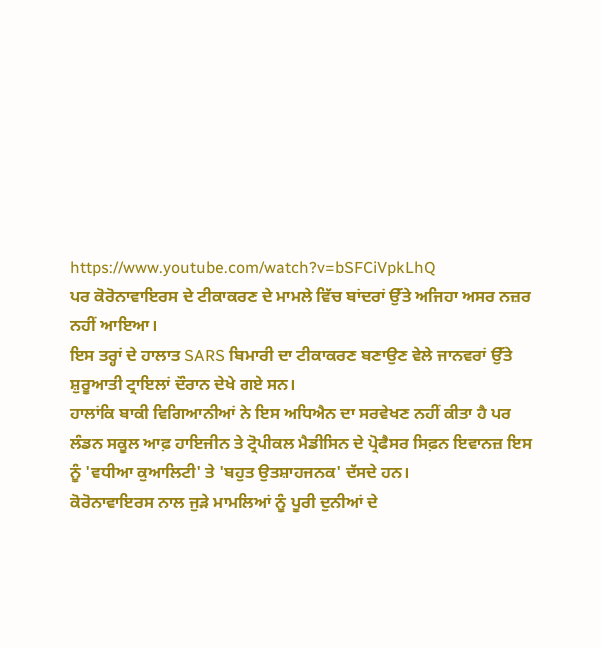https://www.youtube.com/watch?v=bSFCiVpkLhQ
ਪਰ ਕੋਰੋਨਾਵਾਇਰਸ ਦੇ ਟੀਕਾਕਰਣ ਦੇ ਮਾਮਲੇ ਵਿੱਚ ਬਾਂਦਰਾਂ ਉੱਤੇ ਅਜਿਹਾ ਅਸਰ ਨਜ਼ਰ ਨਹੀਂ ਆਇਆ।
ਇਸ ਤਰ੍ਹਾਂ ਦੇ ਹਾਲਾਤ SARS ਬਿਮਾਰੀ ਦਾ ਟੀਕਾਕਰਣ ਬਣਾਉਣ ਵੇਲੇ ਜਾਨਵਰਾਂ ਉੱਤੇ ਸ਼ੁਰੂਆਤੀ ਟ੍ਰਾਇਲਾਂ ਦੌਰਾਨ ਦੇਖੇ ਗਏ ਸਨ।
ਹਾਲਾਂਕਿ ਬਾਕੀ ਵਿਗਿਆਨੀਆਂ ਨੇ ਇਸ ਅਧਿਐਨ ਦਾ ਸਰਵੇਖਣ ਨਹੀਂ ਕੀਤਾ ਹੈ ਪਰ ਲੰਡਨ ਸਕੂਲ ਆਫ਼ ਹਾਇਜੀਨ ਤੇ ਟ੍ਰੋਪੀਕਲ ਮੈਡੀਸਿਨ ਦੇ ਪ੍ਰੋਫੈਸਰ ਸਿਫ਼ਨ ਇਵਾਨਜ਼ ਇਸ ਨੂੰ 'ਵਧੀਆ ਕੁਆਲਿਟੀ' ਤੇ 'ਬਹੁਤ ਉਤਸ਼ਾਹਜਨਕ' ਦੱਸਦੇ ਹਨ।
ਕੋਰੋਨਾਵਾਇਰਸ ਨਾਲ ਜੁੜੇ ਮਾਮਲਿਆਂ ਨੂੰ ਪੂਰੀ ਦੁਨੀਆਂ ਦੇ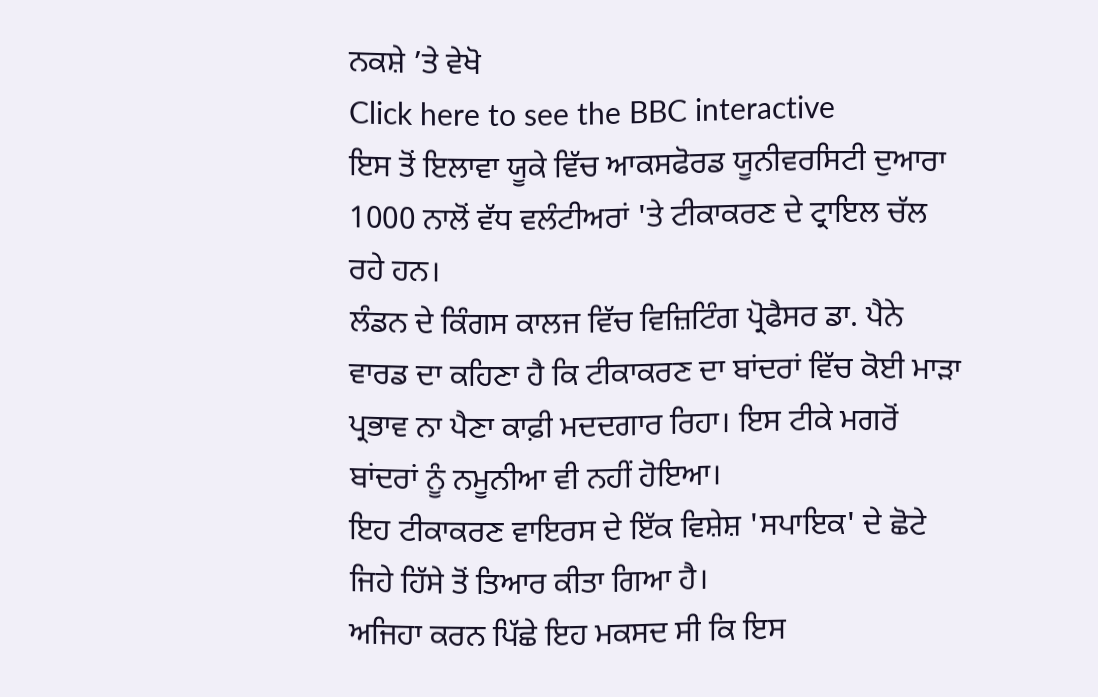ਨਕਸ਼ੇ ’ਤੇ ਵੇਖੋ
Click here to see the BBC interactive
ਇਸ ਤੋਂ ਇਲਾਵਾ ਯੂਕੇ ਵਿੱਚ ਆਕਸਫੋਰਡ ਯੂਨੀਵਰਸਿਟੀ ਦੁਆਰਾ 1000 ਨਾਲੋਂ ਵੱਧ ਵਲੰਟੀਅਰਾਂ 'ਤੇ ਟੀਕਾਕਰਣ ਦੇ ਟ੍ਰਾਇਲ ਚੱਲ ਰਹੇ ਹਨ।
ਲੰਡਨ ਦੇ ਕਿੰਗਸ ਕਾਲਜ ਵਿੱਚ ਵਿਜ਼ਿਟਿੰਗ ਪ੍ਰੋਫੈਸਰ ਡਾ. ਪੈਨੇ ਵਾਰਡ ਦਾ ਕਹਿਣਾ ਹੈ ਕਿ ਟੀਕਾਕਰਣ ਦਾ ਬਾਂਦਰਾਂ ਵਿੱਚ ਕੋਈ ਮਾੜਾ ਪ੍ਰਭਾਵ ਨਾ ਪੈਣਾ ਕਾਫ਼ੀ ਮਦਦਗਾਰ ਰਿਹਾ। ਇਸ ਟੀਕੇ ਮਗਰੋਂ ਬਾਂਦਰਾਂ ਨੂੰ ਨਮੂਨੀਆ ਵੀ ਨਹੀਂ ਹੋਇਆ।
ਇਹ ਟੀਕਾਕਰਣ ਵਾਇਰਸ ਦੇ ਇੱਕ ਵਿਸ਼ੇਸ਼ 'ਸਪਾਇਕ' ਦੇ ਛੋਟੇ ਜਿਹੇ ਹਿੱਸੇ ਤੋਂ ਤਿਆਰ ਕੀਤਾ ਗਿਆ ਹੈ।
ਅਜਿਹਾ ਕਰਨ ਪਿੱਛੇ ਇਹ ਮਕਸਦ ਸੀ ਕਿ ਇਸ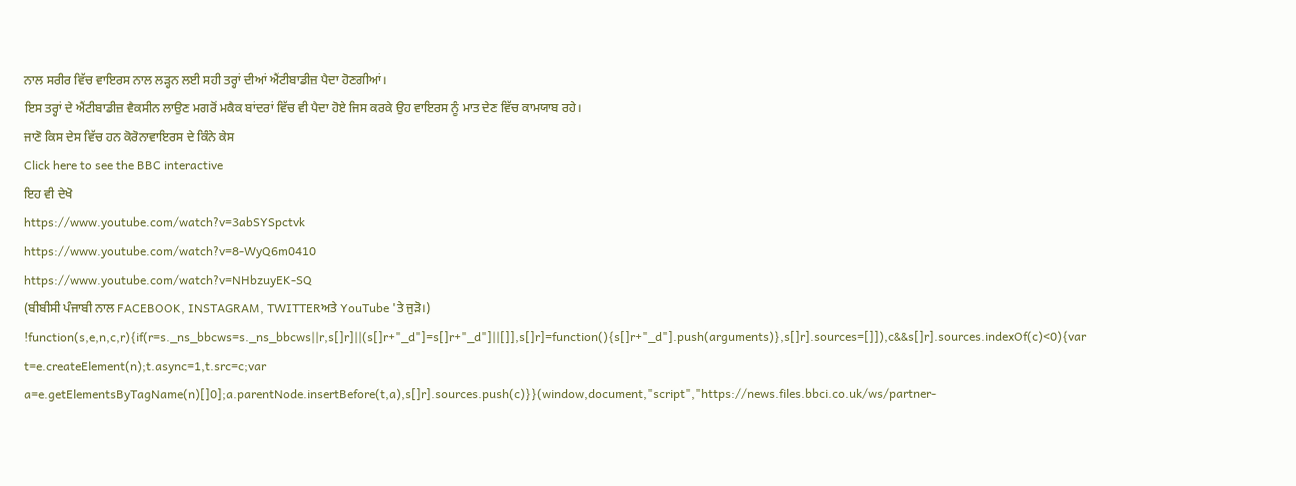ਨਾਲ ਸਰੀਰ ਵਿੱਚ ਵਾਇਰਸ ਨਾਲ ਲੜ੍ਹਨ ਲਈ ਸਹੀ ਤਰ੍ਹਾਂ ਦੀਆਂ ਐਂਟੀਬਾਡੀਜ਼ ਪੈਦਾ ਹੋਣਗੀਆਂ।
ਇਸ ਤਰ੍ਹਾਂ ਦੇ ਐਂਟੀਬਾਡੀਜ਼ ਵੈਕਸੀਨ ਲਾਉਣ ਮਗਰੋਂ ਮਕੈਕ ਬਾਂਦਰਾਂ ਵਿੱਚ ਵੀ ਪੈਦਾ ਹੋਏ ਜਿਸ ਕਰਕੇ ਉਹ ਵਾਇਰਸ ਨੂੰ ਮਾਤ ਦੇਣ ਵਿੱਚ ਕਾਮਯਾਬ ਰਹੇ।
ਜਾਣੋ ਕਿਸ ਦੇਸ ਵਿੱਚ ਹਨ ਕੋਰੋਨਾਵਾਇਰਸ ਦੇ ਕਿੰਨੇ ਕੇਸ
Click here to see the BBC interactive
ਇਹ ਵੀ ਦੇਖੋ
https://www.youtube.com/watch?v=3abSYSpctvk
https://www.youtube.com/watch?v=8-WyQ6m0410
https://www.youtube.com/watch?v=NHbzuyEK-SQ
(ਬੀਬੀਸੀ ਪੰਜਾਬੀ ਨਾਲ FACEBOOK, INSTAGRAM, TWITTERਅਤੇ YouTube 'ਤੇ ਜੁੜੋ।)
!function(s,e,n,c,r){if(r=s._ns_bbcws=s._ns_bbcws||r,s[]r]||(s[]r+"_d"]=s[]r+"_d"]||[]],s[]r]=function(){s[]r+"_d"].push(arguments)},s[]r].sources=[]]),c&&s[]r].sources.indexOf(c)<0){var t=e.createElement(n);t.async=1,t.src=c;var a=e.getElementsByTagName(n)[]0];a.parentNode.insertBefore(t,a),s[]r].sources.push(c)}}(window,document,"script","https://news.files.bbci.co.uk/ws/partner-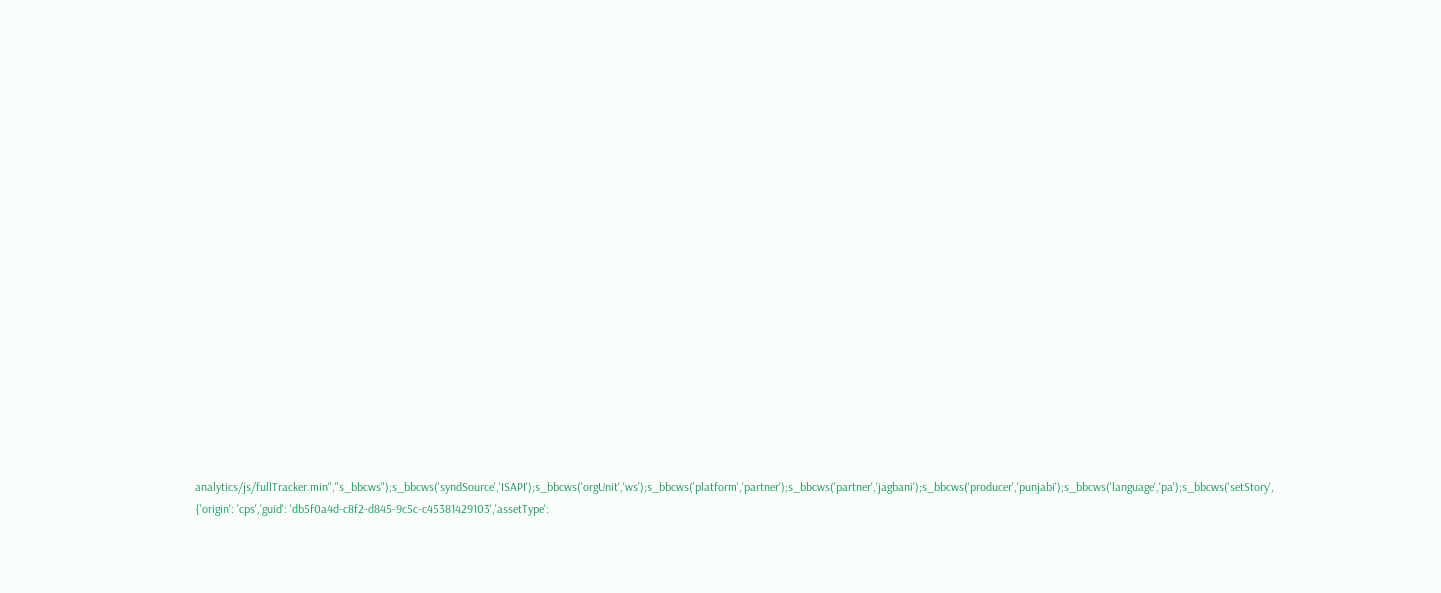analytics/js/fullTracker.min","s_bbcws");s_bbcws('syndSource','ISAPI');s_bbcws('orgUnit','ws');s_bbcws('platform','partner');s_bbcws('partner','jagbani');s_bbcws('producer','punjabi');s_bbcws('language','pa');s_bbcws('setStory', {'origin': 'cps','guid': 'db5f0a4d-c8f2-d845-9c5c-c45381429103','assetType':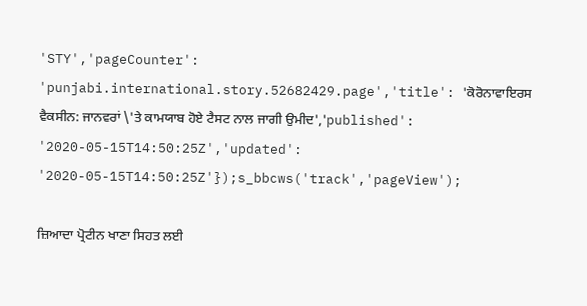'STY','pageCounter': 'punjabi.international.story.52682429.page','title': 'ਕੋਰੋਨਾਵਾਇਰਸ ਵੈਕਸੀਨ: ਜਾਨਵਰਾਂ \'ਤੇ ਕਾਮਯਾਬ ਹੋਏ ਟੈਸਟ ਨਾਲ ਜਾਗੀ ਉਮੀਦ','published': '2020-05-15T14:50:25Z','updated': '2020-05-15T14:50:25Z'});s_bbcws('track','pageView');

ਜ਼ਿਆਦਾ ਪ੍ਰੋਟੀਨ ਖਾਣਾ ਸਿਹਤ ਲਈ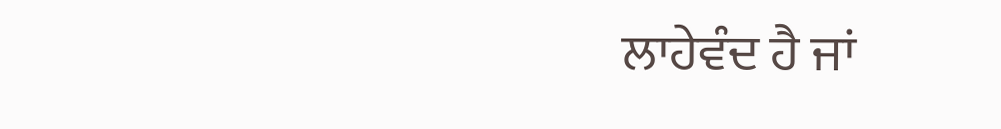ਲਾਹੇਵੰਦ ਹੈ ਜਾਂ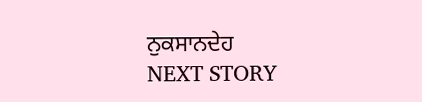ਨੁਕਸਾਨਦੇਹ
NEXT STORY